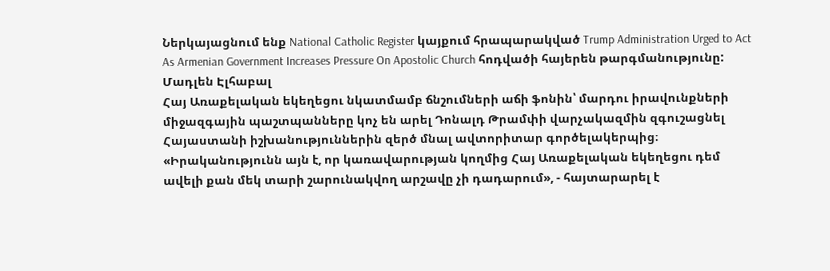Ներկայացնում ենք National Catholic Register կայքում հրապարակված Trump Administration Urged to Act As Armenian Government Increases Pressure On Apostolic Church հոդվածի հայերեն թարգմանությունը:
Մադլեն Էլհաբալ
Հայ Առաքելական եկեղեցու նկատմամբ ճնշումների աճի ֆոնին՝ մարդու իրավունքների միջազգային պաշտպանները կոչ են արել Դոնալդ Թրամփի վարչակազմին զգուշացնել Հայաստանի իշխանություններին զերծ մնալ ավտորիտար գործելակերպից։
«Իրականությունն այն է, որ կառավարության կողմից Հայ Առաքելական եկեղեցու դեմ ավելի քան մեկ տարի շարունակվող արշավը չի դադարում», - հայտարարել է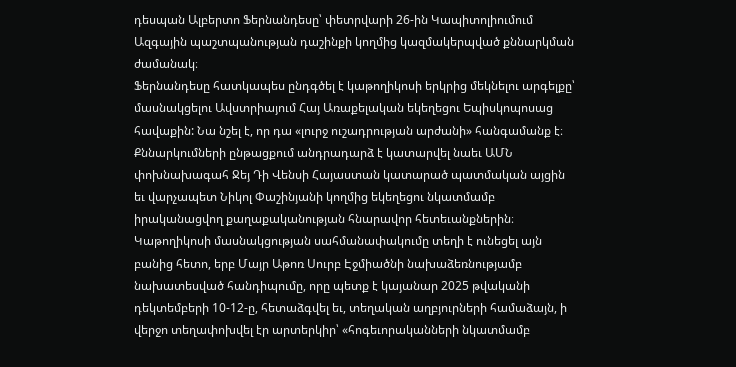դեսպան Ալբերտո Ֆերնանդեսը՝ փետրվարի 26-ին Կապիտոլիումում Ազգային պաշտպանության դաշինքի կողմից կազմակերպված քննարկման ժամանակ։
Ֆերնանդեսը հատկապես ընդգծել է կաթողիկոսի երկրից մեկնելու արգելքը՝ մասնակցելու Ավստրիայում Հայ Առաքելական եկեղեցու Եպիսկոպոսաց հավաքին: Նա նշել է, որ դա «լուրջ ուշադրության արժանի» հանգամանք է։
Քննարկումների ընթացքում անդրադարձ է կատարվել նաեւ ԱՄՆ փոխնախագահ Ջեյ Դի Վենսի Հայաստան կատարած պատմական այցին եւ վարչապետ Նիկոլ Փաշինյանի կողմից եկեղեցու նկատմամբ իրականացվող քաղաքականության հնարավոր հետեւանքներին։
Կաթողիկոսի մասնակցության սահմանափակումը տեղի է ունեցել այն բանից հետո, երբ Մայր Աթոռ Սուրբ Էջմիածնի նախաձեռնությամբ նախատեսված հանդիպումը, որը պետք է կայանար 2025 թվականի դեկտեմբերի 10-12-ը, հետաձգվել եւ, տեղական աղբյուրների համաձայն, ի վերջո տեղափոխվել էր արտերկիր՝ «հոգեւորականների նկատմամբ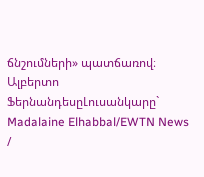ճնշումների» պատճառով։
Ալբերտո ՖերնանդեսըԼուսանկարը` Madalaine Elhabbal/EWTN News /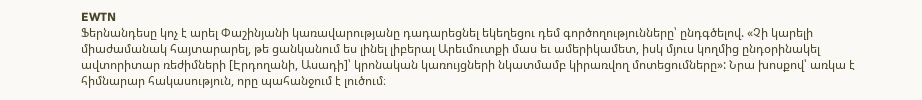EWTN
Ֆերնանդեսը կոչ է արել Փաշինյանի կառավարությանը դադարեցնել եկեղեցու դեմ գործողությունները՝ ընդգծելով. «Չի կարելի միաժամանակ հայտարարել, թե ցանկանում ես լինել լիբերալ Արեւմուտքի մաս եւ ամերիկամետ, իսկ մյուս կողմից ընդօրինակել ավտորիտար ռեժիմների [Էրդողանի, Ասադի]՝ կրոնական կառույցների նկատմամբ կիրառվող մոտեցումները»: Նրա խոսքով՝ առկա է հիմնարար հակասություն, որը պահանջում է լուծում։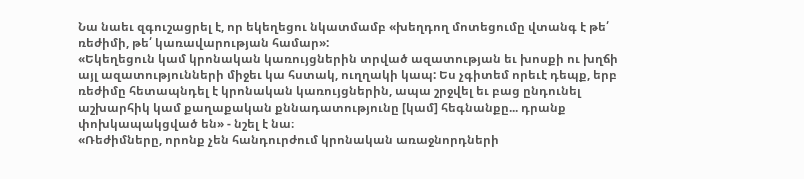Նա նաեւ զգուշացրել է, որ եկեղեցու նկատմամբ «խեղդող մոտեցումը վտանգ է թե՛ ռեժիմի, թե՛ կառավարության համար»:
«Եկեղեցուն կամ կրոնական կառույցներին տրված ազատության եւ խոսքի ու խղճի այլ ազատությունների միջեւ կա հստակ, ուղղակի կապ: Ես չգիտեմ որեւէ դեպք, երբ ռեժիմը հետապնդել է կրոնական կառույցներին, ապա շրջվել եւ բաց ընդունել աշխարհիկ կամ քաղաքական քննադատությունը [կամ] հեգնանքը... դրանք փոխկապակցված են» - նշել է նա։
«Ռեժիմները, որոնք չեն հանդուրժում կրոնական առաջնորդների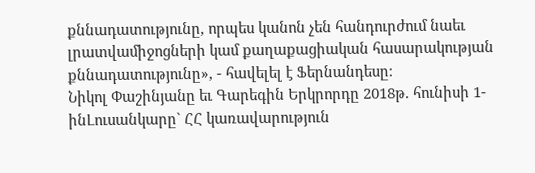քննադատությունը, որպես կանոն չեն հանդուրժում նաեւ լրատվամիջոցների կամ քաղաքացիական հասարակության քննադատությունը», - հավելել է Ֆերնանդեսը։
Նիկոլ Փաշինյանը եւ Գարեգին Երկրորդը 2018թ. հունիսի 1-ինԼուսանկարը` ՀՀ կառավարություն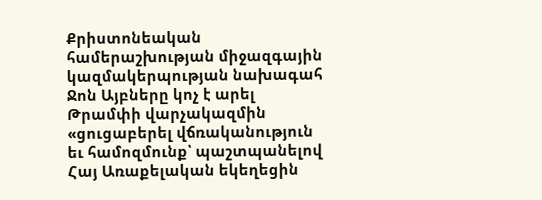Քրիստոնեական համերաշխության միջազգային կազմակերպության նախագահ Ջոն Այբները կոչ է արել Թրամփի վարչակազմին «ցուցաբերել վճռականություն եւ համոզմունք՝ պաշտպանելով Հայ Առաքելական եկեղեցին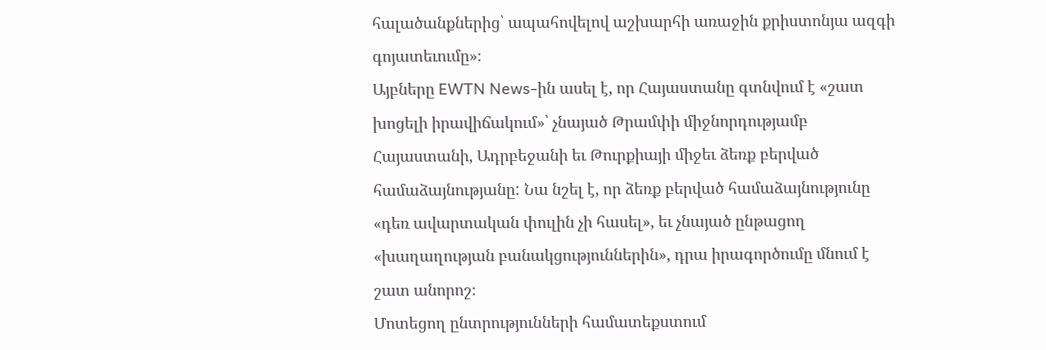հալածանքներից՝ ապահովելով աշխարհի առաջին քրիստոնյա ազգի գոյատեւումը»։
Այբները EWTN News-ին ասել է, որ Հայաստանը գտնվում է «շատ խոցելի իրավիճակում»՝ չնայած Թրամփի միջնորդությամբ Հայաստանի, Ադրբեջանի եւ Թուրքիայի միջեւ ձեռք բերված համաձայնությանը: Նա նշել է, որ ձեռք բերված համաձայնությունը «դեռ ավարտական փուլին չի հասել», եւ չնայած ընթացող «խաղաղության բանակցություններին», դրա իրագործումը մնում է շատ անորոշ։
Մոտեցող ընտրությունների համատեքստում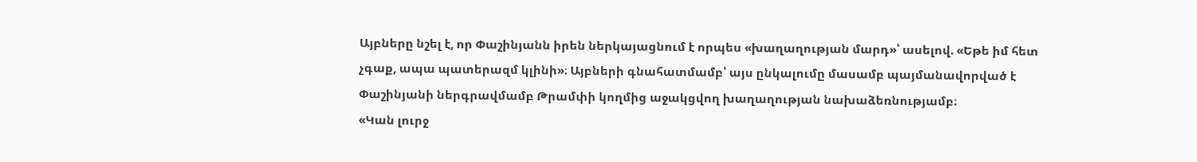Այբները նշել է, որ Փաշինյանն իրեն ներկայացնում է որպես «խաղաղության մարդ»՝ ասելով. «Եթե իմ հետ չգաք, ապա պատերազմ կլինի»։ Այբների գնահատմամբ՝ այս ընկալումը մասամբ պայմանավորված է Փաշինյանի ներգրավմամբ Թրամփի կողմից աջակցվող խաղաղության նախաձեռնությամբ։
«Կան լուրջ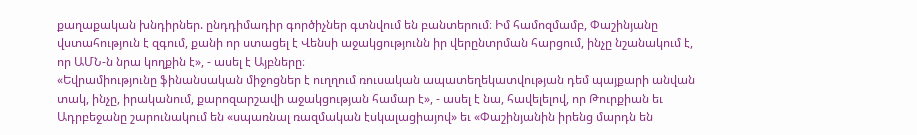քաղաքական խնդիրներ. ընդդիմադիր գործիչներ գտնվում են բանտերում։ Իմ համոզմամբ, Փաշինյանը վստահություն է զգում, քանի որ ստացել է Վենսի աջակցությունն իր վերընտրման հարցում, ինչը նշանակում է, որ ԱՄՆ-ն նրա կողքին է», - ասել է Այբները։
«Եվրամիությունը ֆինանսական միջոցներ է ուղղում ռուսական ապատեղեկատվության դեմ պայքարի անվան տակ, ինչը, իրականում, քարոզարշավի աջակցության համար է», - ասել է նա, հավելելով, որ Թուրքիան եւ Ադրբեջանը շարունակում են «սպառնալ ռազմական էսկալացիայով» եւ «Փաշինյանին իրենց մարդն են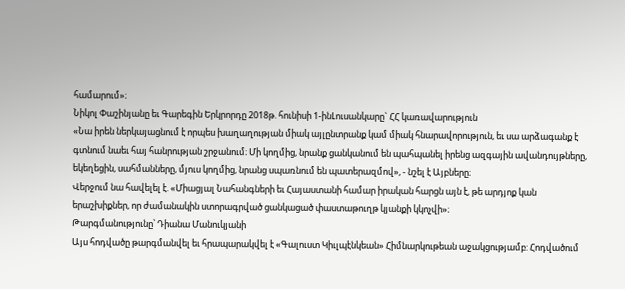համարում»։
Նիկոլ Փաշինյանը եւ Գարեգին Երկրորդը 2018թ. հունիսի 1-ինԼուսանկարը` ՀՀ կառավարություն
«Նա իրեն ներկայացնում է որպես խաղաղության միակ այլընտրանք կամ միակ հնարավորություն, եւ սա արձագանք է գտնում նաեւ հայ հանրության շրջանում։ Մի կողմից, նրանք ցանկանում են պահպանել իրենց ազգային ավանդույթները, եկեղեցին, սահմանները, մյուս կողմից, նրանց սպառնում են պատերազմով», - նշել է Այբները։
Վերջում նա հավելել է. «Միացյալ Նահանգների եւ Հայաստանի համար իրական հարցն այն է, թե արդյոք կան երաշխիքներ, որ ժամանակին ստորագրված ցանկացած փաստաթուղթ կյանքի կկոչվի»։
Թարգմանությունը՝ Դիանա Մանուկյանի
Այս հոդվածը թարգմանվել եւ հրապարակվել է «Գալուստ Կիւլպէնկեան» Հիմնարկութեան աջակցությամբ: Հոդվածում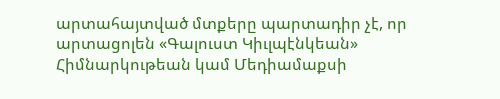արտահայտված մտքերը պարտադիր չէ, որ արտացոլեն «Գալուստ Կիւլպէնկեան» Հիմնարկութեան կամ Մեդիամաքսի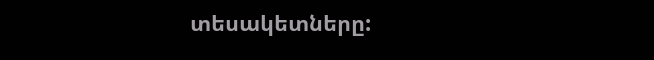տեսակետները: